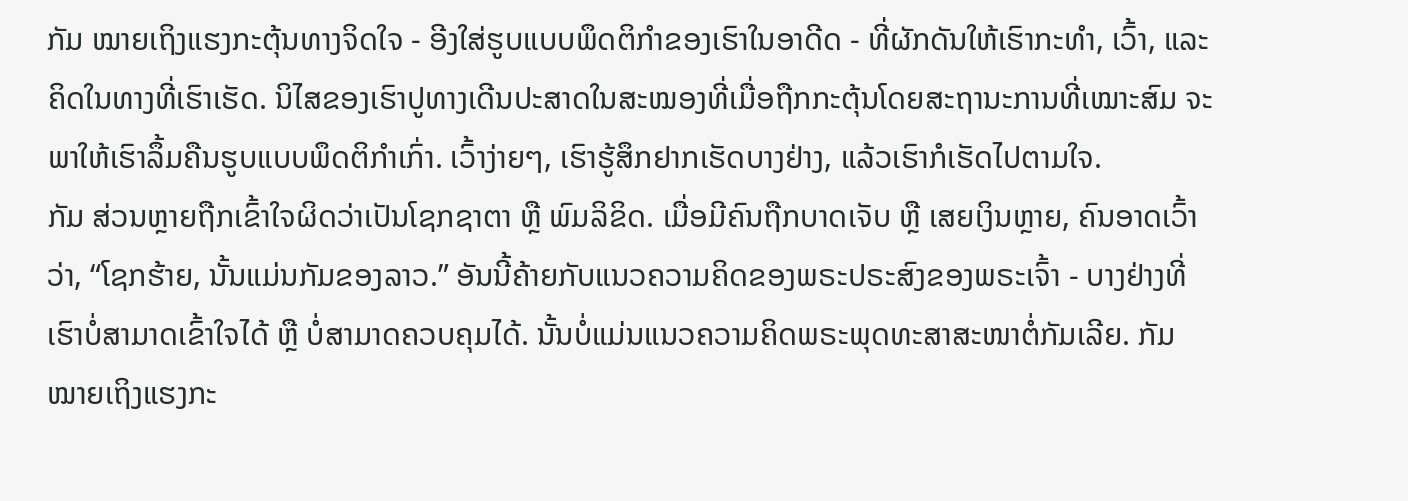ກັມ ໝາຍເຖິງແຮງກະຕຸ້ນທາງຈິດໃຈ - ອີງໃສ່ຮູບແບບພຶດຕິກຳຂອງເຮົາໃນອາດີດ - ທີ່ຜັກດັນໃຫ້ເຮົາກະທຳ, ເວົ້າ, ແລະ ຄິດໃນທາງທີ່ເຮົາເຮັດ. ນິໄສຂອງເຮົາປູທາງເດີນປະສາດໃນສະໝອງທີ່ເມື່ອຖືກກະຕຸ້ນໂດຍສະຖານະການທີ່ເໝາະສົມ ຈະພາໃຫ້ເຮົາລຶ້ມຄືນຮູບແບບພຶດຕິກຳເກົ່າ. ເວົ້າງ່າຍໆ, ເຮົາຮູ້ສຶກຢາກເຮັດບາງຢ່າງ, ແລ້ວເຮົາກໍເຮັດໄປຕາມໃຈ.
ກັມ ສ່ວນຫຼາຍຖືກເຂົ້າໃຈຜິດວ່າເປັນໂຊກຊາຕາ ຫຼື ພົມລິຂິດ. ເມື່ອມີຄົນຖືກບາດເຈັບ ຫຼື ເສຍເງິນຫຼາຍ, ຄົນອາດເວົ້າວ່າ, “ໂຊກຮ້າຍ, ນັ້ນແມ່ນກັມຂອງລາວ.” ອັນນີ້ຄ້າຍກັບແນວຄວາມຄິດຂອງພຣະປຣະສົງຂອງພຣະເຈົ້າ - ບາງຢ່າງທີ່ເຮົາບໍ່ສາມາດເຂົ້າໃຈໄດ້ ຫຼື ບໍ່ສາມາດຄວບຄຸມໄດ້. ນັ້ນບໍ່ແມ່ນແນວຄວາມຄິດພຣະພຸດທະສາສະໜາຕໍ່ກັມເລີຍ. ກັມ ໝາຍເຖິງແຮງກະ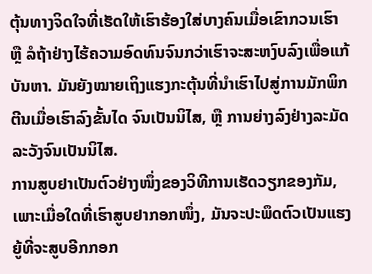ຕຸ້ນທາງຈິດໃຈທີ່ເຮັດໃຫ້ເຮົາຮ້ອງໃສ່ບາງຄົນເມື່ອເຂົາກວນເຮົາ ຫຼື ລໍຖ້າຢ່າງໄຮ້ຄວາມອົດທົນຈົນກວ່າເຮົາຈະສະຫງົບລົງເພື່ອແກ້ບັນຫາ. ມັນຍັງໝາຍເຖິງແຮງກະຕຸ້ນທີ່ນຳເຮົາໄປສູ່ການມັກພິກຕີນເມື່ອເຮົາລົງຂັ້ນໄດ ຈົນເປັນນິໄສ, ຫຼື ການຍ່າງລົງຢ່າງລະມັດລະວັງຈົນເປັນນິໄສ.
ການສູບຢາເປັນຕົວຢ່າງໜຶ່ງຂອງວິທີການເຮັດວຽກຂອງກັມ, ເພາະເມື່ອໃດທີ່ເຮົາສູບຢາກອກໜຶ່ງ, ມັນຈະປະພຶດຕົວເປັນແຮງຍູ້ທີ່ຈະສູບອີກກອກ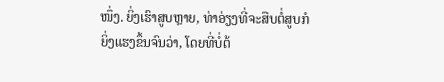ໜຶ່ງ. ຍິ່ງເຮົາສູບຫຼາຍ, ທ່າອ່ຽງທີ່ຈະສືບຕໍ່ສູບກໍຍິ່ງແຮງຂຶ້ນຈົນວ່າ, ໂດຍທີ່ບໍ່ຕ້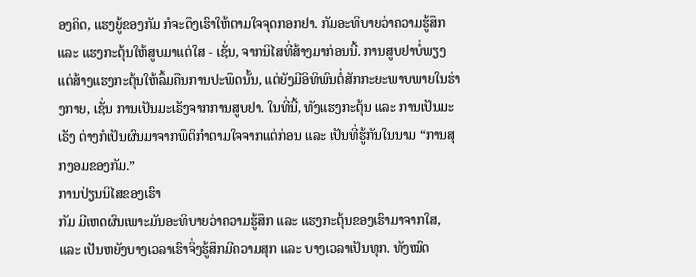ອງຄິດ, ແຮງຍູ້ຂອງກັມ ກໍຈະດຶງເຮົາໃຫ້ຕາມໃຈຈຸດກອກຢາ. ກັມອະທິບາຍວ່າຄວາມຮູ້ສຶກ ແລະ ແຮງກະຕຸ້ນໃຫ້ສູບມາແຕ່ໃສ - ເຊັ່ນ, ຈາກນິໄສທີ່ສ້າງມາກ່ອນນີ້. ການສູບຢາບໍ່ພຽງແຕ່ສ້າງແຮງກະຕຸ້ນໃຫ້ລຶ້ມຄືນການປະພຶດນັ້ນ, ແຕ່ຍັງມີອິທິພົນຕໍ່ສັກກະຍະພາບພາຍໃນຮ່າງກາຍ, ເຊັ່ນ ການເປັນມະເຣັງຈາກການສູບຢາ. ໃນທີ່ນີ້, ທັງແຮງກະຕຸ້ນ ແລະ ການເປັນມະເຣັງ ຕ່າງກໍເປັນຜົນມາຈາກພຶຕິກຳຕາມໃຈຈາກແຕ່ກ່ອນ ແລະ ເປັນທີ່ຮູ້ກັນໃນນາມ “ການສຸກງອມຂອງກັມ.”
ການປ່ຽນນິໄສຂອງເຮົາ
ກັມ ມີເຫດຜົນເພາະມັນອະທິບາຍວ່າຄວາມຮູ້ສຶກ ແລະ ແຮງກະຕຸ້ນຂອງເຮົາມາຈາກໃສ, ແລະ ເປັນຫຍັງບາງເວລາເຮົາຈິ່ງຮູ້ສຶກມີຄວາມສຸກ ແລະ ບາງເວລາເປັນທຸກ. ທັງໝົດ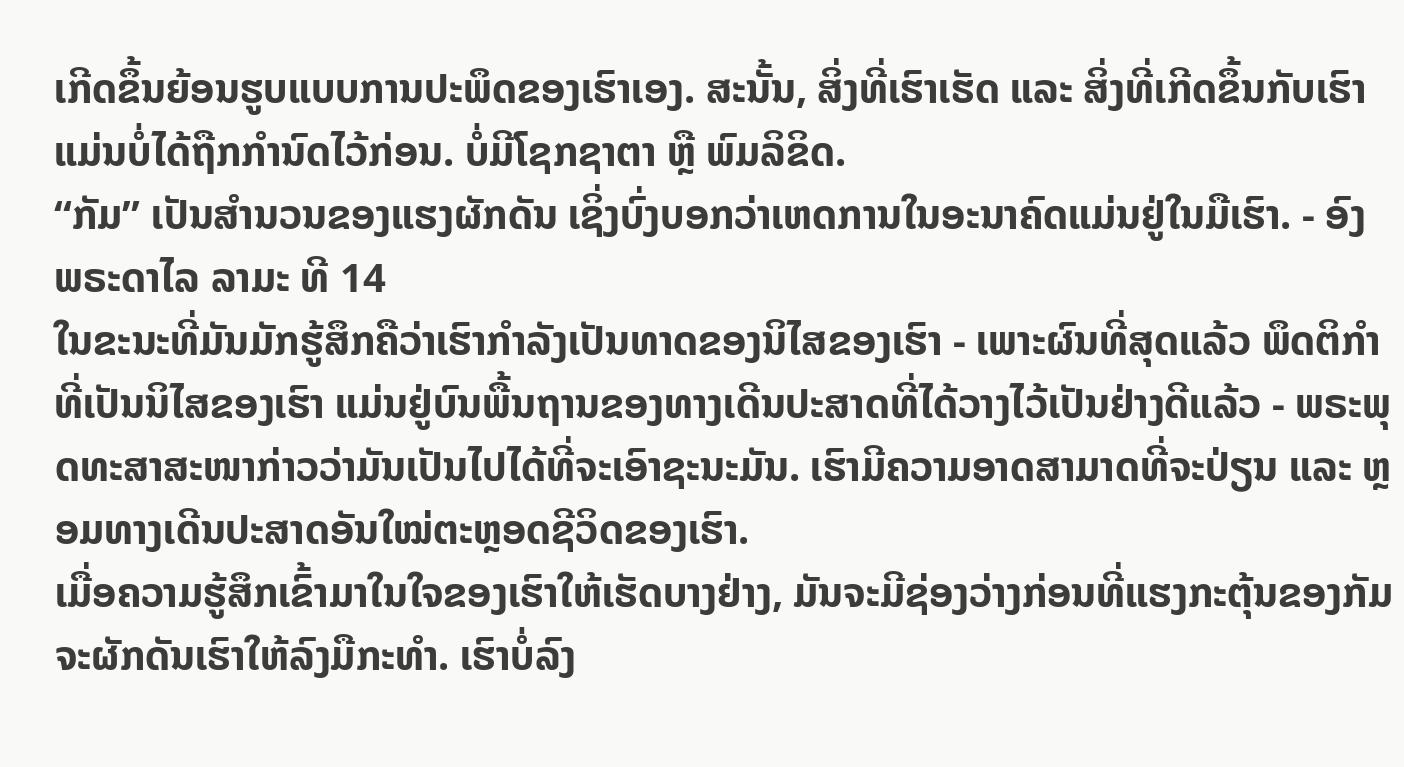ເກີດຂຶ້ນຍ້ອນຮູບແບບການປະພຶດຂອງເຮົາເອງ. ສະນັ້ນ, ສິ່ງທີ່ເຮົາເຮັດ ແລະ ສິ່ງທີ່ເກີດຂຶ້ນກັບເຮົາ ແມ່ນບໍ່ໄດ້ຖືກກຳນົດໄວ້ກ່ອນ. ບໍ່ມີໂຊກຊາຕາ ຫຼື ພົມລິຂິດ.
“ກັມ” ເປັນສຳນວນຂອງແຮງຜັກດັນ ເຊິ່ງບົ່ງບອກວ່າເຫດການໃນອະນາຄົດແມ່ນຢູ່ໃນມືເຮົາ. - ອົງພຣະດາໄລ ລາມະ ທີ 14
ໃນຂະນະທີ່ມັນມັກຮູ້ສຶກຄືວ່າເຮົາກຳລັງເປັນທາດຂອງນິໄສຂອງເຮົາ - ເພາະຜົນທີ່ສຸດແລ້ວ ພຶດຕິກຳທີ່ເປັນນິໄສຂອງເຮົາ ແມ່ນຢູ່ບົນພື້ນຖານຂອງທາງເດີນປະສາດທີ່ໄດ້ວາງໄວ້ເປັນຢ່າງດີແລ້ວ - ພຣະພຸດທະສາສະໜາກ່າວວ່າມັນເປັນໄປໄດ້ທີ່ຈະເອົາຊະນະມັນ. ເຮົາມີຄວາມອາດສາມາດທີ່ຈະປ່ຽນ ແລະ ຫຼອມທາງເດີນປະສາດອັນໃໝ່ຕະຫຼອດຊີວິດຂອງເຮົາ.
ເມື່ອຄວາມຮູ້ສຶກເຂົ້າມາໃນໃຈຂອງເຮົາໃຫ້ເຮັດບາງຢ່າງ, ມັນຈະມີຊ່ອງວ່າງກ່ອນທີ່ແຮງກະຕຸ້ນຂອງກັມຈະຜັກດັນເຮົາໃຫ້ລົງມືກະທຳ. ເຮົາບໍ່ລົງ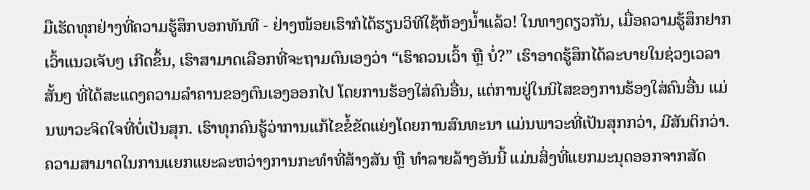ມືເຮັດທຸກຢ່າງທີ່ຄວາມຮູ້ສຶກບອກທັນທີ - ຢ່າງໜ້ອຍເຮົາກໍໄດ້ຮຽນວິທີໃຊ້ຫ້ອງນ້ຳແລ້ວ! ໃນທາງດຽວກັນ, ເມື່ອຄວາມຮູ້ສຶກຢາກເວົ້າແນວເຈັບໆ ເກີດຂຶ້ນ, ເຮົາສາມາດເລືອກທີ່ຈະຖາມຕົນເອງວ່າ “ເຮົາຄວນເວົ້າ ຫຼື ບໍ່?” ເຮົາອາດຮູ້ສຶກໄດ້ລະບາຍໃນຊ່ວງເວລາສັ້ນໆ ທີ່ໄດ້ສະແດງຄວາມລຳຄານຂອງຕົນເອງອອກໄປ ໂດຍການຮ້ອງໃສ່ຄົນອື່ນ, ແຕ່ການຢູ່ໃນນິໄສຂອງການຮ້ອງໃສ່ຄົນອື່ນ ແມ່ນພາວະຈິດໃຈທີ່ບໍ່ເປັນສຸກ. ເຮົາທຸກຄົນຮູ້ວ່າການແກ້ໄຂຂໍ້ຂັດແຍ່ງໂດຍການສົນທະນາ ແມ່ນພາວະທີ່ເປັນສຸກກວ່າ, ມີສັນຕິກວ່າ. ຄວາມສາມາດໃນການແຍກແຍະລະຫວ່າງການກະທຳທີ່ສ້າງສັນ ຫຼື ທຳລາຍລ້າງອັນນີ້ ແມ່ນສິ່ງທີ່ແຍກມະນຸດອອກຈາກສັດ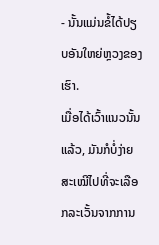- ນັ້ນແມ່ນຂໍ້ໄດ້ປຽບອັນໃຫຍ່ຫຼວງຂອງເຮົາ.
ເມື່ອໄດ້ເວົ້າແນວນັ້ນແລ້ວ, ມັນກໍບໍ່ງ່າຍສະເໝີໄປທີ່ຈະເລືອກລະເວັ້ນຈາກການ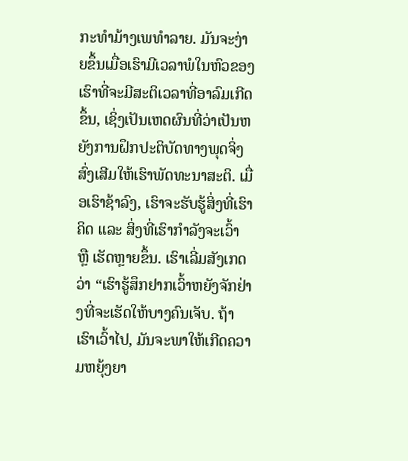ກະທຳມ້າງເພທຳລາຍ. ມັນຈະງ່າຍຂຶ້ນເມື່ອເຮົາມີເວລາພໍໃນຫົວຂອງເຮົາທີ່ຈະມີສະຕິເວລາທີ່ອາລົມເກີດຂຶ້ນ, ເຊິ່ງເປັນເຫດຜົນທີ່ວ່າເປັນຫຍັງການຝຶກປະຕິບັດທາງພຸດຈິ່ງສົ່ງເສີມໃຫ້ເຮົາພັດທະນາສະຕິ. ເມື່ອເຮົາຊ້າລົງ, ເຮົາຈະຮັບຮູ້ສິ່ງທີ່ເຮົາຄິດ ແລະ ສິ່ງທີ່ເຮົາກຳລັງຈະເວົ້າ ຫຼື ເຮັດຫຼາຍຂຶ້ນ. ເຮົາເລີ່ມສັງເກດວ່າ “ເຮົາຮູ້ສຶກຢາກເວົ້າຫຍັງຈັກຢ່າງທີ່ຈະເຮັດໃຫ້ບາງຄົນເຈັບ. ຖ້າເຮົາເວົ້າໄປ, ມັນຈະພາໃຫ້ເກີດຄວາມຫຍຸ້ງຍາ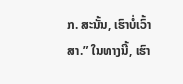ກ. ສະນັ້ນ, ເຮົາບໍ່ເວົ້າສາ.” ໃນທາງນີ້, ເຮົາ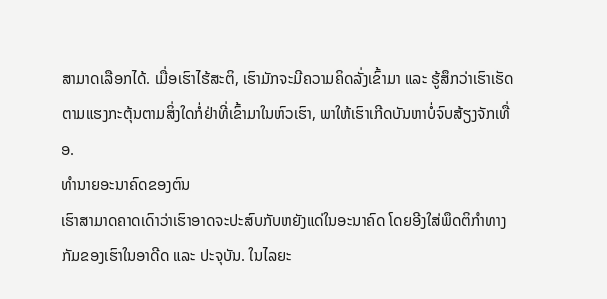ສາມາດເລືອກໄດ້. ເມື່ອເຮົາໄຮ້ສະຕິ, ເຮົາມັກຈະມີຄວາມຄິດລັ່ງເຂົ້າມາ ແລະ ຮູ້ສຶກວ່າເຮົາເຮັດຕາມແຮງກະຕຸ້ນຕາມສິ່ງໃດກໍ່ຢ່າທີ່ເຂົ້າມາໃນຫົວເຮົາ, ພາໃຫ້ເຮົາເກີດບັນຫາບໍ່ຈົບສ້ຽງຈັກເທື່ອ.
ທຳນາຍອະນາຄົດຂອງຕົນ
ເຮົາສາມາດຄາດເດົາວ່າເຮົາອາດຈະປະສົບກັບຫຍັງແດ່ໃນອະນາຄົດ ໂດຍອີງໃສ່ພຶດຕິກຳທາງກັມຂອງເຮົາໃນອາດີດ ແລະ ປະຈຸບັນ. ໃນໄລຍະ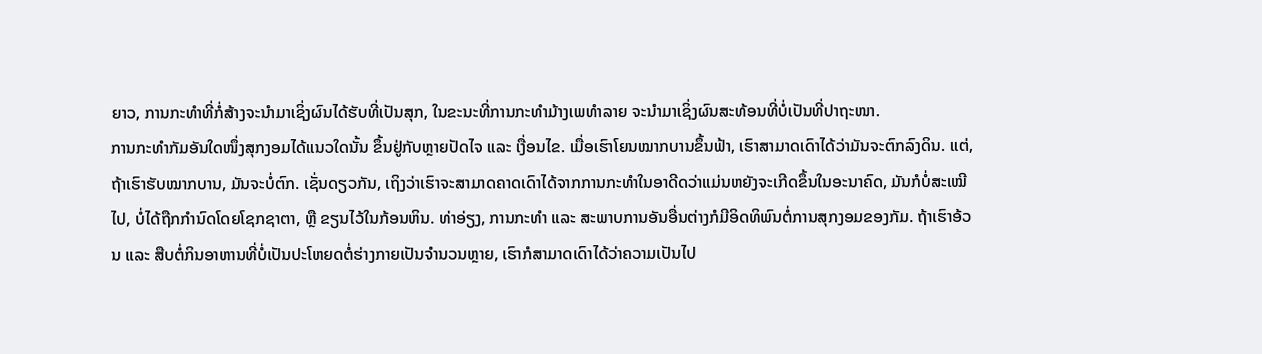ຍາວ, ການກະທຳທີ່ກໍ່ສ້າງຈະນຳມາເຊິ່ງຜົນໄດ້ຮັບທີ່ເປັນສຸກ, ໃນຂະນະທີ່ການກະທຳມ້າງເພທຳລາຍ ຈະນຳມາເຊິ່ງຜົນສະທ້ອນທີ່ບໍ່ເປັນທີ່ປາຖະໜາ.
ການກະທຳກັມອັນໃດໜຶ່ງສຸກງອມໄດ້ແນວໃດນັ້ນ ຂຶ້ນຢູ່ກັບຫຼາຍປັດໄຈ ແລະ ເງື່ອນໄຂ. ເມື່ອເຮົາໂຍນໝາກບານຂຶ້ນຟ້າ, ເຮົາສາມາດເດົາໄດ້ວ່າມັນຈະຕົກລົງດິນ. ແຕ່, ຖ້າເຮົາຮັບໝາກບານ, ມັນຈະບໍ່ຕົກ. ເຊັ່ນດຽວກັນ, ເຖິງວ່າເຮົາຈະສາມາດຄາດເດົາໄດ້ຈາກການກະທຳໃນອາດີດວ່າແມ່ນຫຍັງຈະເກີດຂຶ້ນໃນອະນາຄົດ, ມັນກໍບໍ່ສະເໝີໄປ, ບໍ່ໄດ້ຖືກກຳນົດໂດຍໂຊກຊາຕາ, ຫຼື ຂຽນໄວ້ໃນກ້ອນຫິນ. ທ່າອ່ຽງ, ການກະທຳ ແລະ ສະພາບການອັນອື່ນຕ່າງກໍມີອິດທິພົນຕໍ່ການສຸກງອມຂອງກັມ. ຖ້າເຮົາອ້ວນ ແລະ ສືບຕໍ່ກິນອາຫານທີ່ບໍ່ເປັນປະໂຫຍດຕໍ່ຮ່າງກາຍເປັນຈຳນວນຫຼາຍ, ເຮົາກໍສາມາດເດົາໄດ້ວ່າຄວາມເປັນໄປ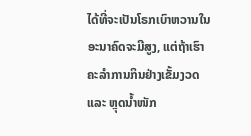ໄດ້ທີ່ຈະເປັນໂຣກເບົາຫວານໃນອະນາຄົດຈະມີສູງ, ແຕ່ຖ້າເຮົາຄະລຳການກິນຢ່າງເຂັ້ມງວດ ແລະ ຫຼຸດນ້ຳໜັກ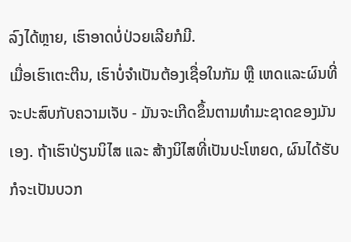ລົງໄດ້ຫຼາຍ, ເຮົາອາດບໍ່ປ່ວຍເລີຍກໍມີ.
ເມື່ອເຮົາເຕະຕີນ, ເຮົາບໍ່ຈຳເປັນຕ້ອງເຊື່ອໃນກັມ ຫຼື ເຫດແລະຜົນທີ່ຈະປະສົບກັບຄວາມເຈັບ - ມັນຈະເກີດຂຶ້ນຕາມທຳມະຊາດຂອງມັນເອງ. ຖ້າເຮົາປ່ຽນນິໄສ ແລະ ສ້າງນິໄສທີ່ເປັນປະໂຫຍດ, ຜົນໄດ້ຮັບກໍຈະເປັນບວກ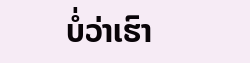ບໍ່ວ່າເຮົາ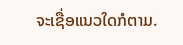ຈະເຊື່ອແນວໃດກໍຕາມ.